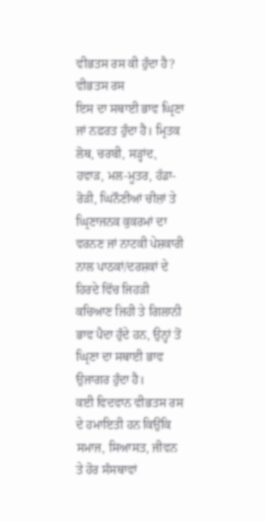ਵੀਭਤਸ ਰਸ ਕੀ ਹੁੰਦਾ ਹੈ?
ਵੀਭਤਸ ਰਸ
ਇਸ ਦਾ ਸਥਾਈ ਭਾਵ ਘ੍ਰਿਣਾ ਜਾਂ ਨਫ਼ਰਤ ਹੁੰਦਾ ਹੈ। ਮ੍ਰਿਤਕ ਲੋਥ, ਚਰਬੀ, ਸੜ੍ਹਾਂਦ, ਹਵਾੜ, ਮਲ-ਮੂਤਰ, ਹੱਡਾ-ਰੋੜੀ, ਘਿਨੌਣੀਆਂ ਚੀਜ਼ਾਂ ਤੇ ਘ੍ਰਿਣਾਜਨਕ ਕੁਕਰਮਾਂ ਦਾ ਵਰਨਣ ਜਾਂ ਨਾਟਕੀ ਪੇਸ਼ਕਾਰੀ ਨਾਲ ਪਾਠਕਾਂ/ਦਰਸ਼ਕਾਂ ਦੇ ਹਿਰਦੇ ਵਿੱਚ ਜਿਹੜੀ ਕਚਿਆਣ ਜਿਹੀ ਤੇ ਗਿਲਾਨੀ ਭਾਵ ਪੈਦਾ ਹੁੰਦੇ ਹਨ, ਉਨ੍ਹਾਂ ਤੋਂ ਘ੍ਰਿਣਾ ਦਾ ਸਥਾਈ ਭਾਵ ਉਜਾਗਰ ਹੁੰਦਾ ਹੈ।
ਕਈ ਵਿਦਵਾਨ ਵੀਭਤਸ ਰਸ ਦੇ ਹਮਾਇਤੀ ਹਨ ਕਿਉਂਕਿ ਸਮਾਜ, ਸਿਆਸਤ, ਜੀਵਨ ਤੇ ਹੋਰ ਸੰਸਥਾਵਾਂ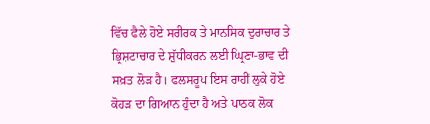ਵਿੱਚ ਫੈਲੇ ਹੋਏ ਸਰੀਰਕ ਤੇ ਮਾਨਸਿਕ ਦੁਰਾਚਾਰ ਤੇ ਭ੍ਰਿਸ਼ਟਾਚਾਰ ਦੇ ਸ਼ੁੱਧੀਕਰਨ ਲਈ ਘ੍ਰਿਣਾ-ਭਾਵ ਦੀ ਸਖ਼ਤ ਲੋੜ ਹੈ। ਫਲਸਰੂਪ ਇਸ ਰਾਹੀਂ ਲੁਕੇ ਹੋਏ ਕੋਹੜ ਦਾ ਗਿਆਨ ਹੁੰਦਾ ਹੈ ਅਤੇ ਪਾਠਕ ਲੋਕ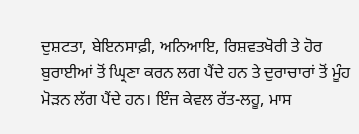ਦੁਸ਼ਟਤਾ, ਬੇਇਨਸਾਫ਼ੀ, ਅਨਿਆਇ, ਰਿਸ਼ਵਤਖੋਰੀ ਤੇ ਹੋਰ ਬੁਰਾਈਆਂ ਤੋਂ ਘ੍ਰਿਣਾ ਕਰਨ ਲਗ ਪੈਂਦੇ ਹਨ ਤੇ ਦੁਰਾਚਾਰਾਂ ਤੋਂ ਮੂੰਹ ਮੋੜਨ ਲੱਗ ਪੈਂਦੇ ਹਨ। ਇੰਜ ਕੇਵਲ ਰੱਤ-ਲਹੂ, ਮਾਸ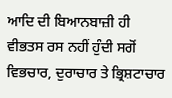ਆਦਿ ਦੀ ਬਿਆਨਬਾਜ਼ੀ ਹੀ ਵੀਭਤਸ ਰਸ ਨਹੀਂ ਹੁੰਦੀ ਸਗੋਂ ਵਿਭਚਾਰ, ਦੁਰਾਚਾਰ ਤੇ ਭ੍ਰਿਸ਼ਟਾਚਾਰ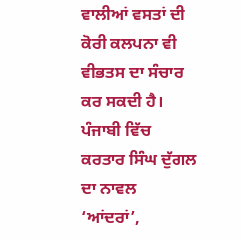ਵਾਲੀਆਂ ਵਸਤਾਂ ਦੀ ਕੋਰੀ ਕਲਪਨਾ ਵੀ ਵੀਭਤਸ ਦਾ ਸੰਚਾਰ ਕਰ ਸਕਦੀ ਹੈ।
ਪੰਜਾਬੀ ਵਿੱਚ ਕਰਤਾਰ ਸਿੰਘ ਦੁੱਗਲ ਦਾ ਨਾਵਲ ‘ਆਂਦਰਾਂ’,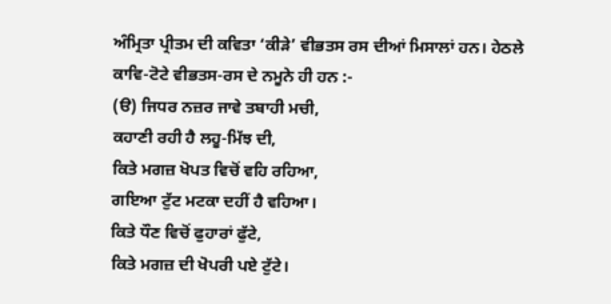ਅੰਮ੍ਰਿਤਾ ਪ੍ਰੀਤਮ ਦੀ ਕਵਿਤਾ ‘ਕੀੜੇ’ ਵੀਭਤਸ ਰਸ ਦੀਆਂ ਮਿਸਾਲਾਂ ਹਨ। ਹੇਠਲੇ ਕਾਵਿ-ਟੋਟੇ ਵੀਭਤਸ-ਰਸ ਦੇ ਨਮੂਨੇ ਹੀ ਹਨ :-
(ੳ) ਜਿਧਰ ਨਜ਼ਰ ਜਾਵੇ ਤਬਾਹੀ ਮਚੀ,
ਕਹਾਣੀ ਰਹੀ ਹੈ ਲਹੂ-ਮਿੱਝ ਦੀ,
ਕਿਤੇ ਮਗਜ਼ ਖੋਪਤ ਵਿਚੋਂ ਵਹਿ ਰਹਿਆ,
ਗਇਆ ਟੁੱਟ ਮਟਕਾ ਦਹੀਂ ਹੈ ਵਹਿਆ।
ਕਿਤੇ ਧੌਣ ਵਿਚੋਂ ਫੁਹਾਰਾਂ ਫੁੱਟੇ,
ਕਿਤੇ ਮਗਜ਼ ਦੀ ਖੋਪਰੀ ਪਏ ਟੁੱਟੇ।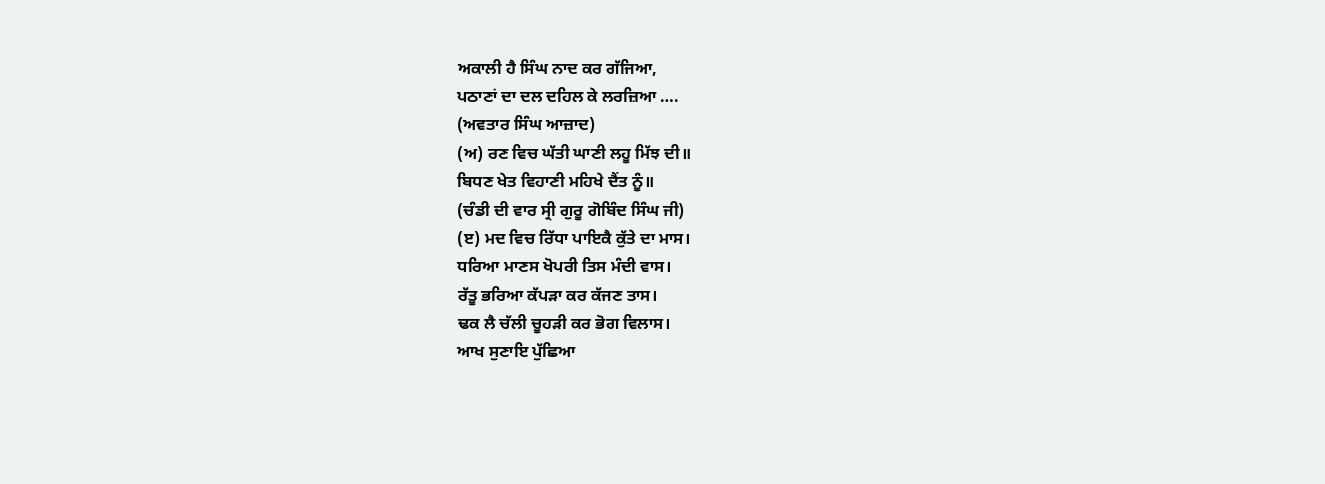ਅਕਾਲੀ ਹੈ ਸਿੰਘ ਨਾਦ ਕਰ ਗੱਜਿਆ,
ਪਠਾਣਾਂ ਦਾ ਦਲ ਦਹਿਲ ਕੇ ਲਰਜ਼ਿਆ ….
(ਅਵਤਾਰ ਸਿੰਘ ਆਜ਼ਾਦ)
(ਅ) ਰਣ ਵਿਚ ਘੱਤੀ ਘਾਣੀ ਲਹੂ ਮਿੱਝ ਦੀ॥
ਬਿਧਣ ਖੇਤ ਵਿਹਾਣੀ ਮਹਿਖੇ ਦੈਂਤ ਨੂੰ॥
(ਚੰਡੀ ਦੀ ਵਾਰ ਸ੍ਰੀ ਗੁਰੂ ਗੋਬਿੰਦ ਸਿੰਘ ਜੀ)
(ੲ) ਮਦ ਵਿਚ ਰਿੱਧਾ ਪਾਇਕੈ ਕੁੱਤੇ ਦਾ ਮਾਸ।
ਧਰਿਆ ਮਾਣਸ ਖੋਪਰੀ ਤਿਸ ਮੰਦੀ ਵਾਸ।
ਰੱਤੂ ਭਰਿਆ ਕੱਪੜਾ ਕਰ ਕੱਜਣ ਤਾਸ।
ਢਕ ਲੈ ਚੱਲੀ ਚੂਹੜੀ ਕਰ ਭੋਗ ਵਿਲਾਸ।
ਆਖ ਸੁਣਾਇ ਪੁੱਛਿਆ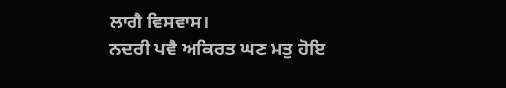ਲਾਗੈ ਵਿਸਵਾਸ।
ਨਦਰੀ ਪਵੈ ਅਕਿਰਤ ਘਣ ਮਤੁ ਹੋਇ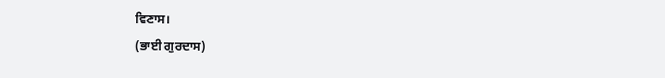ਵਿਣਾਸ।
(ਭਾਈ ਗੁਰਦਾਸ)